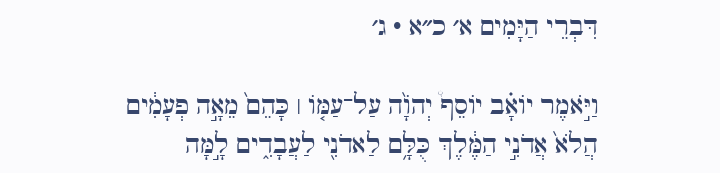דִּבְרֵי הַיָּמִים א׳ כ״א · ג׳

וַיֹּ֣אמֶר יוֹאָ֗ב יוֹסֵף֩ יְהֹוָ֨ה עַל־עַמּ֤וֹ ׀ כָּהֵם֙ מֵאָ֣ה פְעָמִ֔ים הֲלֹא֙ אֲדֹנִ֣י הַמֶּ֔לֶךְ כֻּלָּ֥ם לַאדֹנִ֖י לַעֲבָדִ֑ים לָ֣מָּה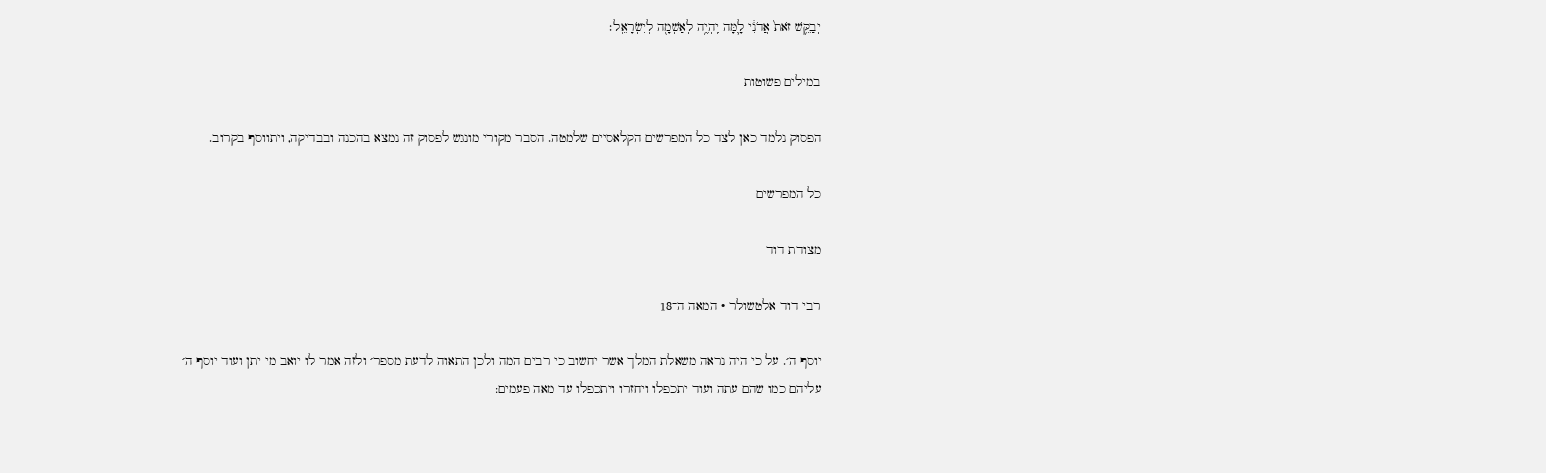יְבַקֵּ֥שׁ זֹאת֙ אֲדֹנִ֔י לָ֛מָּה יִֽהְיֶ֥ה לְאַשְׁמָ֖ה לְיִשְׂרָאֵֽל׃

במילים פשוטות

הפסוק נלמד כאן לצד כל המפרשים הקלאסיים שלמטה. הסבר מקורי מונגש לפסוק זה נמצא בהכנה ובבדיקה, ויתווסף בקרוב.

כל המפרשים

מצודת דוד

רבי דוד אלטשולר · המאה ה־18

יוסף ה׳. על כי היה נראה משאלת המלך אשר יחשוב כי רבים המה ולכן התאוה לדעת מספר׳ ולזה אמר לו יואב מי יתן ועוד יוסף ה׳ עליהם כמו שהם עתה ועוד יתכפלו ויחזרו ויתכפלו עד מאה פעמים: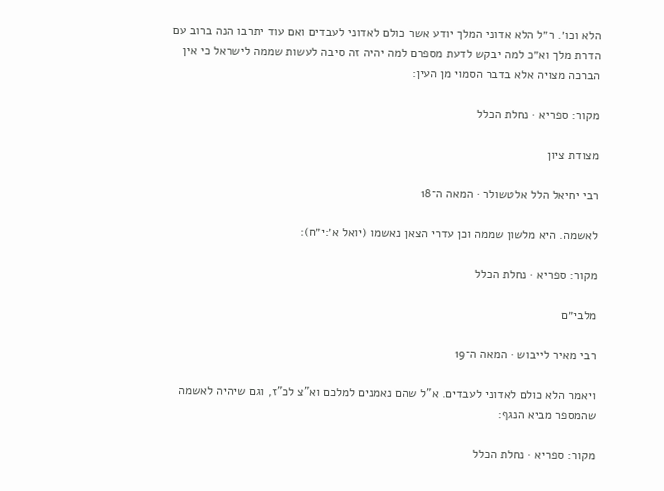הלא וכו׳. ר״ל הלא אדוני המלך יודע אשר כולם לאדוני לעבדים ואם עוד יתרבו הנה ברוב עם הדרת מלך וא״כ למה יבקש לדעת מספרם למה יהיה זה סיבה לעשות שממה לישראל כי אין הברכה מצויה אלא בדבר הסמוי מן העין:

מקור: ספריא · נחלת הכלל

מצודת ציון

רבי יחיאל הלל אלטשולר · המאה ה־18

לאשמה. היא מלשון שממה וכן עדרי הצאן נאשמו (יואל א׳:י״ח):

מקור: ספריא · נחלת הכלל

מלבי״ם

רבי מאיר לייבוש · המאה ה־19

ויאמר הלא כולם לאדוני לעבדים. א"ל שהם נאמנים למלכם וא"צ לכ"ז, וגם שיהיה לאשמה שהמספר מביא הנגף:

מקור: ספריא · נחלת הכלל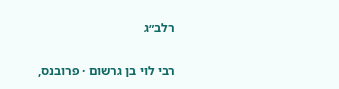רלב״ג

רבי לוי בן גרשום · פרובנס,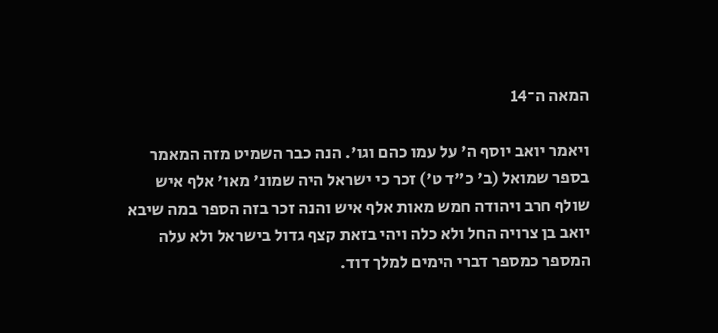המאה ה־14

ויאמר יואב יוסף ה' על עמו כהם וגו'. הנה כבר השמיט מזה המאמר בספר שמואל (ב' כ"ד ט') זכר כי ישראל היה שמונ' מאו' אלף איש שולף חרב ויהודה חמש מאות אלף איש והנה זכר בזה הספר במה שיבא יואב בן צרויה החל ולא כלה ויהי בזאת קצף גדול בישראל ולא עלה המספר כמספר דברי הימים למלך דוד.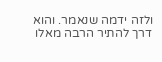ולזה ידמה שנאמר. והוא דרך להתיר הרבה מאלו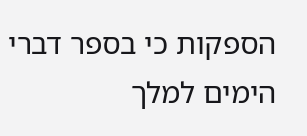הספקות כי בספר דברי הימים למלך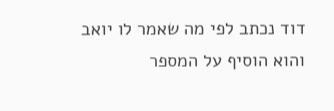דוד נכתב לפי מה שאמר לו יואב והוא הוסיף על המספר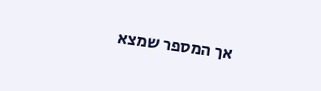אך המספר שמצא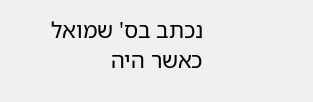נכתב בס' שמואל כאשר היה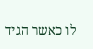לו כאשר הגיד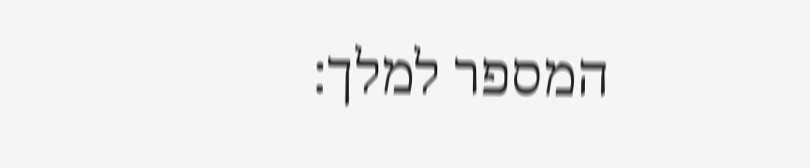המספר למלך: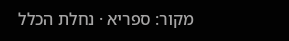מקור: ספריא · נחלת הכלל